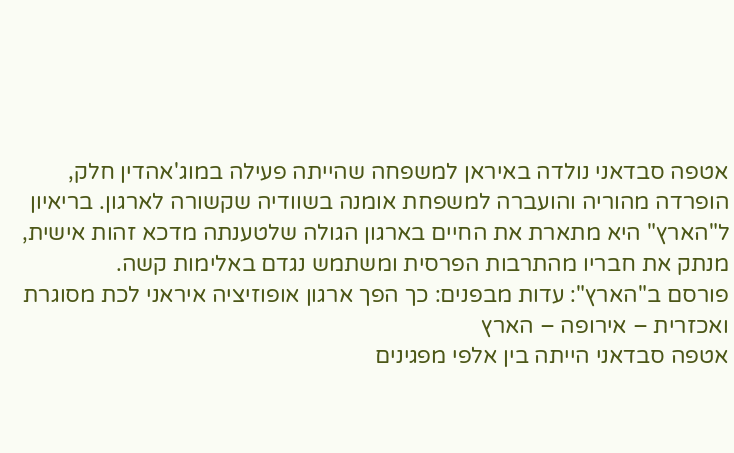אטפה סבדאני נולדה באיראן למשפחה שהייתה פעילה במוג'אהדין חלק, הופרדה מהוריה והועברה למשפחת אומנה בשוודיה שקשורה לארגון. בריאיון ל"הארץ" היא מתארת את החיים בארגון הגולה שלטענתה מדכא זהות אישית, מנתק את חבריו מהתרבות הפרסית ומשתמש נגדם באלימות קשה.
פורסם ב"הארץ": עדות מבפנים: כך הפך ארגון אופוזיציה איראני לכת מסוגרת ואכזרית – אירופה – הארץ
אטפה סבדאני הייתה בין אלפי מפגינים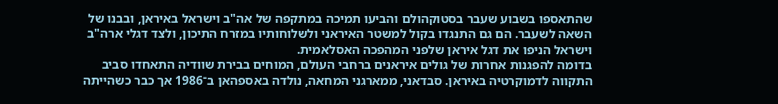שהתאספו בשבוע שעבר בסטוקהולם והביעו תמיכה במתקפה של אה"ב וישראל באיראן, ובבנו של השאה לשעבר. הם גם התנגדו בקול למשטר האיראני ולשלוחותיו במזרח התיכון, ולצד דגלי ארה"ב וישראל הניפו את דגל איראן שלפני המהפכה האסלאמית.
בדומה להפגנות אחרות של גולים איראנים ברחבי העולם, המוחים בבירת שוודיה התאחדו סביב התקווה לדמוקרטיה באיראן. סבדאני, ממארגני המחאה, נולדה באספהאן ב־1986 אך כבר כשהייתה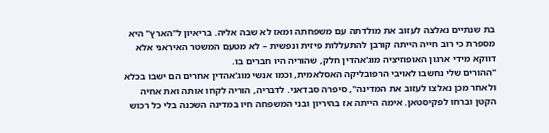בת שנתיים נאלצה לעזוב את מולדתה עם משפחתה ומאז לא שבה אליה. בריאיון ל"הארץ" היא מספרת כי רוב חייה הייתה קורבן להתעללות פיזית ונפשית – לא מטעם המשטר האיראני אלא דווקא מידי ארגון האופוזיציה מוג'אהדין חלק, שהוריה היו חברים בו.
"ההורים שלי נחשבו לאויבי הרפובליקה האסלאמית, וכמו אנשי מוג'אהדין אחרים הם ישבו בכלא ולאחר מכן נאלצו לעזוב את המדינה", סיפרה סבדאני. לדבריה, הוריה לקחו אותה ואת אחיה הקטן וברחו לפקיסטאן. אימה הייתה אז בהיריון ובני המשפחה חיו במדינה השכנה בלי כל רכוש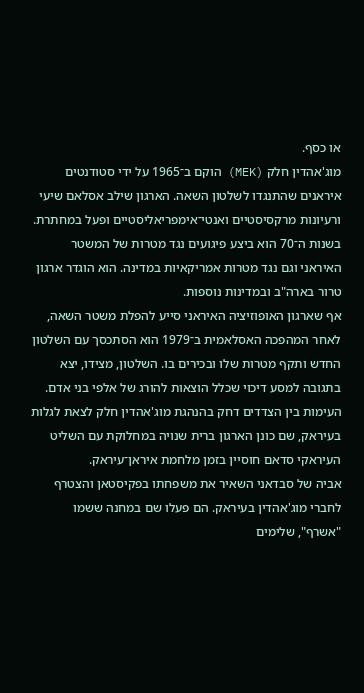או כסף.
מוג'אהדין חלק (MEK) הוקם ב־1965 על ידי סטודנטים איראנים שהתנגדו לשלטון השאה. הארגון שילב אסלאם שיעי ורעיונות מרקסיסטיים ואנטי־אימפריאליסטיים ופעל במחתרת. בשנות ה־70 הוא ביצע פיגועים נגד מטרות של המשטר האיראני וגם נגד מטרות אמריקאיות במדינה. הוא הוגדר ארגון טרור בארה"ב ובמדינות נוספות.
אף שארגון האופוזיציה האיראני סייע להפלת משטר השאה, לאחר המהפכה האסלאמית ב־1979 הוא הסתכסך עם השלטון החדש ותקף מטרות שלו ובכירים בו. השלטון, מצידו, יצא בתגובה למסע דיכוי שכלל הוצאות להורג של אלפי בני אדם. העימות בין הצדדים דחק בהנהגת מוג'אהדין חלק לצאת לגלות בעיראק, שם כונן הארגון ברית שנויה במחלוקת עם השליט העיראקי סדאם חוסיין בזמן מלחמת איראן־עיראק.
אביה של סבדאני השאיר את משפחתו בפקיסטאן והצטרף לחברי מוג'אהדין בעיראק. הם פעלו שם במחנה ששמו "אשרף", שלימים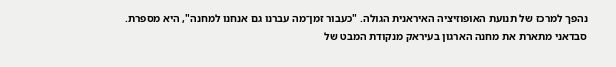נהפך למרכז של תנועת האופוזיציה האיראנית הגולה. "כעבור זמן־מה עברנו גם אנחנו למחנה", היא מספרת. סבדאני מתארת את מחנה הארגון בעיראק מנקודת המבט של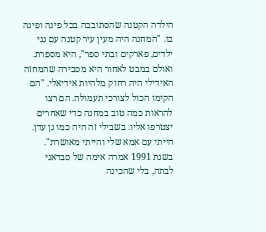הילדה הקטנה שהסתובבה בכל פינה ופינה בו. "המחנה היה מעין עיר קטנה עם גני ילדים, פארקים ובתי ספר", היא מספרת. ואולם במבט לאחור היא מסבירה שהמחזה האידילי היה רחוק מלהיות אידיאלי. "הם הקימו הכול לצורכי תעמולה. הם רצו להראות כמה טוב במחנה כדי שאחרים יצטרפו אליו. בשבילי זה היה כמו גן עדן. הייתי עם אמא שלי והייתי מאושרת".
בשנת 1991 אמרה אימה של סבדאני לבתה, בלי שהכינה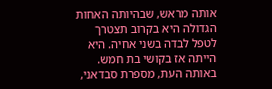אותה מראש, שבהיותה האחות הגדולה היא בקרוב תצטרך לטפל לבדה בשני אחיה. היא הייתה אז בקושי בת חמש. באותה העת, מספרת סבדאני,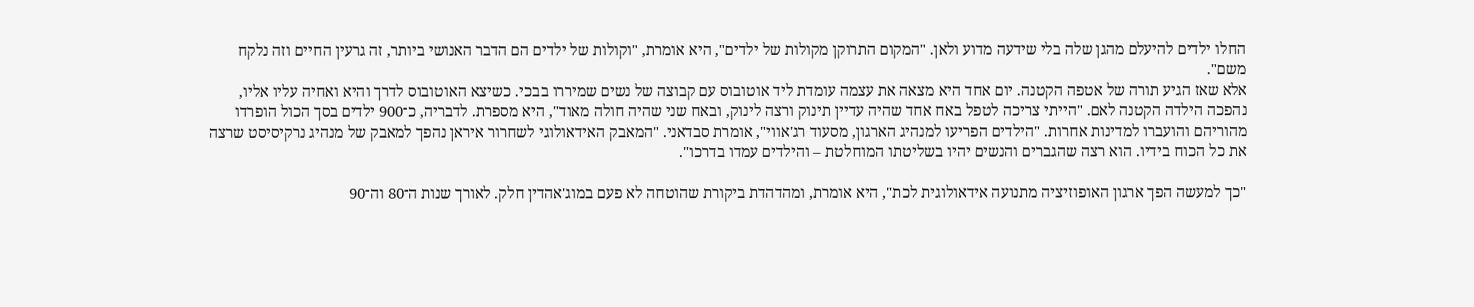החלו ילדים להיעלם מהגן שלה בלי שידעה מדוע ולאן. "המקום התרוקן מקולות של ילדים", היא אומרת, "וקולות של ילדים הם הדבר האנושי ביותר, זה גרעין החיים וזה נלקח משם".
אלא שאז הגיע תורה של אטפה הקטנה. יום אחד היא מצאה את עצמה עומדת ליד אוטובוס עם קבוצה של נשים שמיררו בבכי. כשיצא האוטובוס לדרך והיא ואחיה עליו אליו, נהפכה הילדה הקטנה לאם. "הייתי צריכה לטפל באח אחד שהיה עדיין תינוק ורצה לינוק, ובאח שני שהיה חולה מאוד", היא מספרת. לדבריה, כ־900 ילדים בסך הכול הופרדו מהוריהם והועברו למדינות אחרות. "הילדים הפריעו למנהיג הארגון, מסעוד רג'אווי", אומרת סבדאני. "המאבק האידאולוגי לשחרור איראן נהפך למאבק של מנהיג נרקיסיסט שרצה את כל הכוח בידיו. הוא רצה שהגברים והנשים יהיו בשליטתו המוחלטת – והילדים עמדו בדרכו".

"כך למעשה הפך ארגון האופוזיציה מתנועה אידאולוגית לכת", היא אומרת, ומהדהדת ביקורת שהוטחה לא פעם במוג'אהדין חלק. לאורך שנות ה־80 וה־90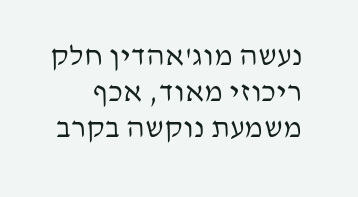נעשה מוג'אהדין חלק ריכוזי מאוד, אכף משמעת נוקשה בקרב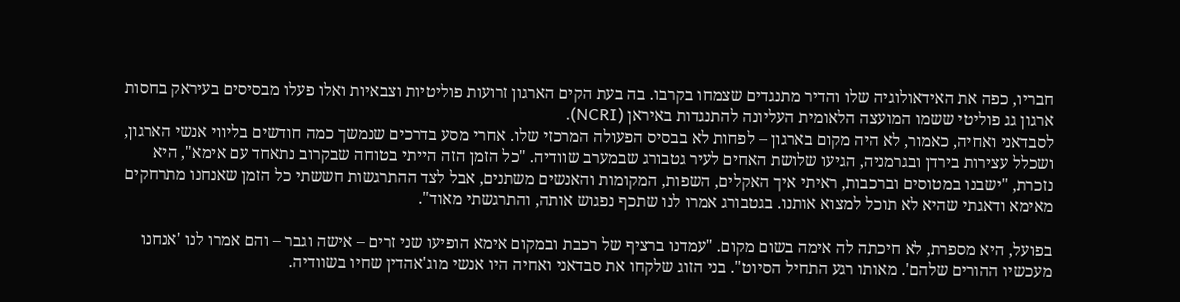חבריו, כפה את האידאולוגיה שלו והדיר מתנגדים שצמחו בקרבו. בה בעת הקים הארגון זרועות פוליטיות וצבאיות ואלו פעלו מבסיסים בעיראק בחסות ארגון גג פוליטי ששמו המועצה הלאומית העליונה להתנגדות באיראן (NCRI).
לסבדאני ואחיה, כאמור, לא היה מקום בארגון – לפחות לא בבסיס הפעולה המרכזי שלו. אחרי מסע בדרכים שנמשך כמה חודשים בליווי אנשי הארגון, ושכלל עצירות בירדן ובגרמניה, הגיעו שלושת האחים לעיר גטבורג שבמערב שוודיה. "כל הזמן הזה הייתי בטוחה שבקרוב נתאחד עם אימא", היא נזכרת, "ישבנו במטוסים וברכבות, ראיתי איך האקלים, השפות, המקומות והאנשים משתנים, אבל לצד ההתרגשות חששתי כל הזמן שאנחנו מתרחקים מאימא ודאגתי שהיא לא תוכל למצוא אותנו. בגטבורג אמרו לנו שתכף נפגוש אותה, והתרגשתי מאוד".

בפועל, היא מספרת, לא חיכתה לה אימה בשום מקום. "עמדנו ברציף של רכבת ובמקום אימא הופיעו שני זרים – אישה וגבר – והם אמרו לנו 'אנחנו מעכשיו ההורים שלהם'. מאותו רגע התחיל הסיוט". בני הזוג שלקחו את סבדאני ואחיה היו אנשי מוג'אהדין שחיו בשוודיה.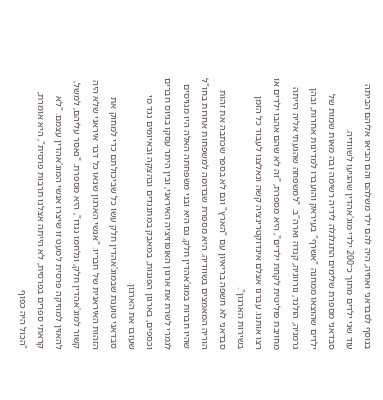בנוסף לסבדאני ואחיה, היה להם ילד משלהם והם הביאו אליהם הביתה עוד שני ילדים מתוך כ־200 ילדי מוג'אהדין שהגיעו לשוודיה.
סבדאני מספרת שלימים התגלגלה לידיה רשימה ובה מאות שמות של ילדים שהוצאו ממחנה "אשרף" בעיראק והועברו למדינות אחרות, ובהן גרמניה, הולנד, נורווגיה, קנדה וארה"ב. "למשפחה שהגעתי אליה הייתה מחויבת פוליטית לקחת ילדים", היא מספרת, "זה לא שהם אהבו ילדים או רצו אותנו. עברנו אצלם אינדוקטרינציה קשה ונאלצנו לעבוד כל הזמן בשירות הארגון".
סבדאני לא חשפה בריאיון עם "הארץ" וגם לא בספר שכתבה את זהות הוריה המאמצים בשוודיה. היא מספרת שבדומה למשפחות אחרות בחו"ל שהיו חברות במוג'אהדין חלק, גם היא ובני משפחתה האלה היו מגויסים לגמרי לשרת את ארגון האופוזיציה האיראני, ובין היתר עסקו בגיוס חברים וכספים, בארגון הפגנות, במאבק במתנגדים ובהצקה ובאיומים נגד מי שעזבו את הארגון.
סבדאני טוענת שבמוג'אהדין חלק עשו כל שביכולתם כדי למחוק את הזהות האיראנית של חבריו. "אנשי הארגון שנאו כל דבר איראני שלא היה קשור למוג'אהדין חלק, ונלחמו נגדו", היא מספרת. "נאסר עליהם, למשל, להאזין למוזיקה פרסית למעט זו שיצרו אנשי המוג'אהדין עצמם. "לא קראתי ספרים בפרסית, לא הייתה אצלנו תרבות פרסית", היא אומרת, "הכול היה כפוף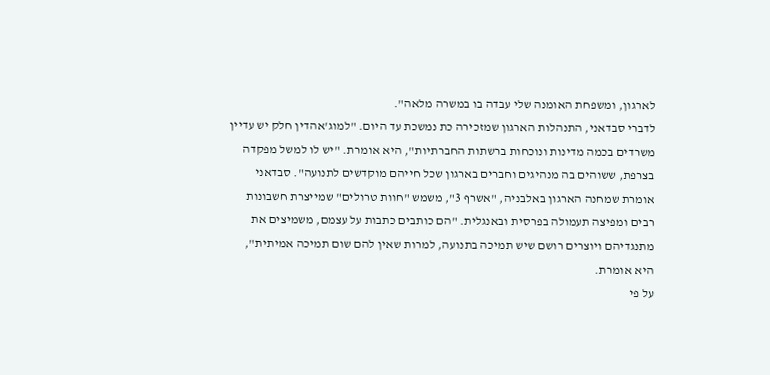לארגון, ומשפחת האומנה שלי עבדה בו במשרה מלאה".
לדברי סבדאני, התנהלות הארגון שמזכירה כת נמשכת עד היום. "למוג'אהדין חלק יש עדיין משרדים בכמה מדינות ונוכחות ברשתות החברתיות", היא אומרת. "יש לו למשל מפקדה בצרפת, ששוהים בה מנהיגים וחברים בארגון שכל חייהם מוקדשים לתנועה". סבדאני אומרת שמחנה הארגון באלבניה, "אשרף 3", משמש "חוות טרולים" שמייצרת חשבונות רבים ומפיצה תעמולה בפרסית ובאנגלית. "הם כותבים כתבות על עצמם, משמיצים את מתנגדיהם ויוצרים רושם שיש תמיכה בתנועה, למרות שאין להם שום תמיכה אמיתית", היא אומרת.
על פי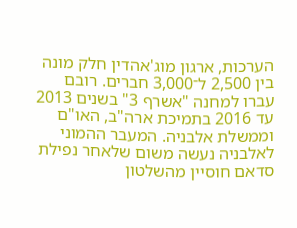הערכות, ארגון מוג'אהדין חלק מונה בין 2,500 ל־3,000 חברים. רובם עברו למחנה "אשרף 3" בשנים 2013 עד 2016 בתמיכת ארה"ב, האו"ם וממשלת אלבניה. המעבר ההמוני לאלבניה נעשה משום שלאחר נפילת סדאם חוסיין מהשלטון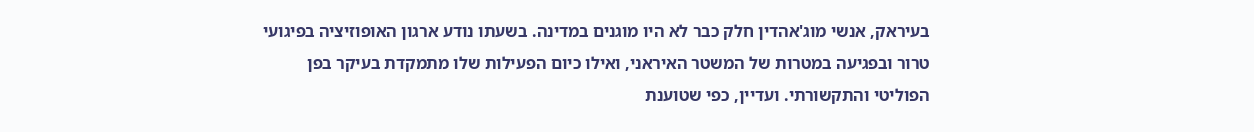בעיראק, אנשי מוג'אהדין חלק כבר לא היו מוגנים במדינה. בשעתו נודע ארגון האופוזיציה בפיגועי טרור ובפגיעה במטרות של המשטר האיראני, ואילו כיום הפעילות שלו מתמקדת בעיקר בפן הפוליטי והתקשורתי. ועדיין, כפי שטוענת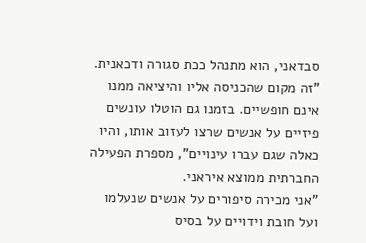סבדאני, הוא מתנהל ככת סגורה ודכאנית. "זה מקום שהכניסה אליו והיציאה ממנו אינם חופשיים. בזמנו גם הוטלו עונשים פיזיים על אנשים שרצו לעזוב אותו, והיו כאלה שגם עברו עינויים", מספרת הפעילה החברתית ממוצא איראני.
"אני מכירה סיפורים על אנשים שנעלמו ועל חובת וידויים על בסיס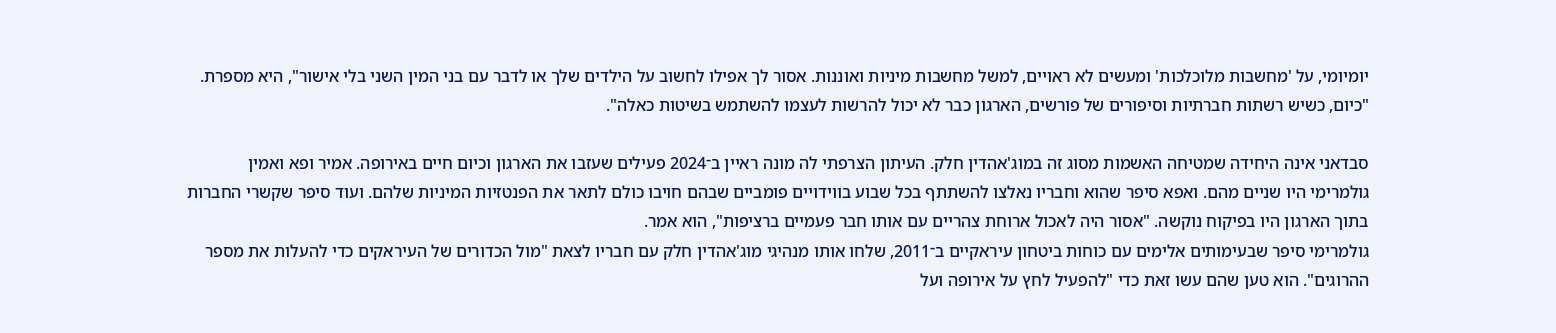יומיומי, על 'מחשבות מלוכלכות' ומעשים לא ראויים, למשל מחשבות מיניות ואוננות. אסור לך אפילו לחשוב על הילדים שלך או לדבר עם בני המין השני בלי אישור", היא מספרת. "כיום, כשיש רשתות חברתיות וסיפורים של פורשים, הארגון כבר לא יכול להרשות לעצמו להשתמש בשיטות כאלה".

סבדאני אינה היחידה שמטיחה האשמות מסוג זה במוג'אהדין חלק. העיתון הצרפתי לה מונה ראיין ב־2024 פעילים שעזבו את הארגון וכיום חיים באירופה. אמיר ופא ואמין גולמרימי היו שניים מהם. ואפא סיפר שהוא וחבריו נאלצו להשתתף בכל שבוע בווידויים פומביים שבהם חויבו כולם לתאר את הפנטזיות המיניות שלהם. ועוד סיפר שקשרי החברות בתוך הארגון היו בפיקוח נוקשה. "אסור היה לאכול ארוחת צהריים עם אותו חבר פעמיים ברציפות", הוא אמר.
גולמרימי סיפר שבעימותים אלימים עם כוחות ביטחון עיראקיים ב־2011, שלחו אותו מנהיגי מוג'אהדין חלק עם חבריו לצאת "מול הכדורים של העיראקים כדי להעלות את מספר ההרוגים". הוא טען שהם עשו זאת כדי "להפעיל לחץ על אירופה ועל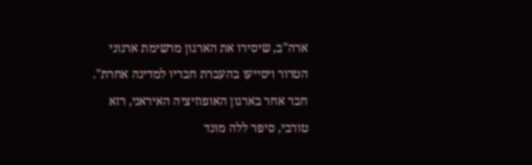ארה"ב, שיסירו את הארגון מרשימת ארגוני הטרור ויסייעו בהעברת חבריו למדינה אחרת".
חבר אחר בארגון האופוזיציה האיראני, רזא טורבי, סיפר ללה מונד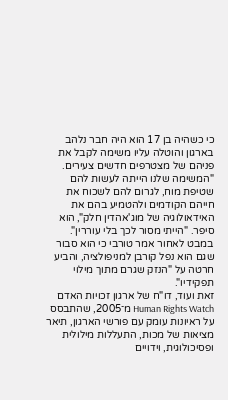כי כשהיה בן 17 הוא היה חבר נלהב בארגון והוטלה עליו משימה לקבל את פניהם של מצטרפים חדשים צעירים. "המשימה שלנו הייתה לעשות להם שטיפת מוח, לגרום להם לשכוח את חייהם הקודמים ולהטמיע בהם את האידאולוגיה של מוג'אהדין חלק", הוא סיפר. "הייתי מסור לכך בלי עוררין". במבט לאחור אמר טורבי כי הוא סבור שגם הוא נפל קורבן למניפולציה, והביע חרטה על "הנזק שגרם מתוך מילוי תפקידיו".
זאת ועוד, דו"ח של ארגון זכויות האדם Human Rights Watch מ־2005, שהתבסס על ראיונות עומק עם פורשי הארגון, תיאר מציאות של מכות, התעללות מילולית ופסיכולוגית, וידויים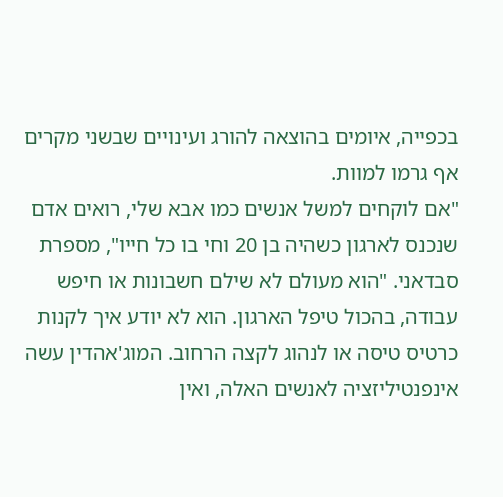בכפייה, איומים בהוצאה להורג ועינויים שבשני מקרים אף גרמו למוות.
"אם לוקחים למשל אנשים כמו אבא שלי, רואים אדם שנכנס לארגון כשהיה בן 20 וחי בו כל חייו", מספרת סבדאני. "הוא מעולם לא שילם חשבונות או חיפש עבודה, בהכול טיפל הארגון. הוא לא יודע איך לקנות כרטיס טיסה או לנהוג לקצה הרחוב. המוג'אהדין עשה אינפנטיליזציה לאנשים האלה, ואין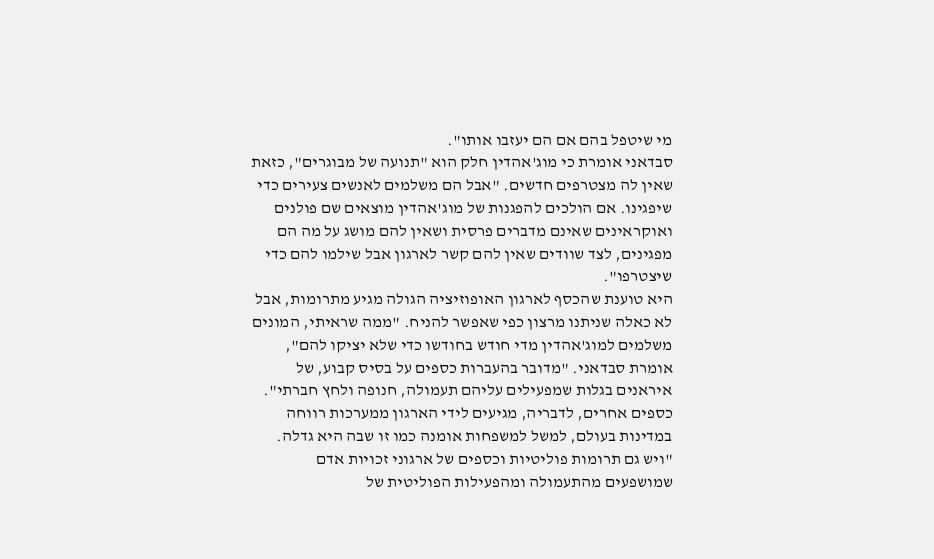מי שיטפל בהם אם הם יעזבו אותו".
סבדאני אומרת כי מוג'אהדין חלק הוא "תנועה של מבוגרים", כזאת שאין לה מצטרפים חדשים. "אבל הם משלמים לאנשים צעירים כדי שיפגינו. אם הולכים להפגנות של מוג'אהדין מוצאים שם פולנים ואוקראינים שאינם מדברים פרסית ושאין להם מושג על מה הם מפגינים, לצד שוודים שאין להם קשר לארגון אבל שילמו להם כדי שיצטרפו".
היא טוענת שהכסף לארגון האופוזיציה הגולה מגיע מתרומות, אבל לא כאלה שניתנו מרצון כפי שאפשר להניח. "ממה שראיתי, המונים משלמים למוג'אהדין מדי חודש בחודשו כדי שלא יציקו להם", אומרת סבדאני. "מדובר בהעברות כספים על בסיס קבוע, של איראנים בגלות שמפעילים עליהם תעמולה, חנופה ולחץ חברתי".
כספים אחרים, לדבריה, מגיעים לידי הארגון ממערכות רווחה במדינות בעולם, למשל למשפחות אומנה כמו זו שבה היא גדלה. "ויש גם תרומות פוליטיות וכספים של ארגוני זכויות אדם שמושפעים מהתעמולה ומהפעילות הפוליטית של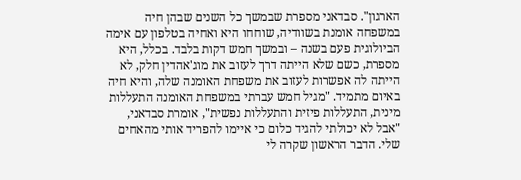הארגון". סבדאני מספרת שבמשך כל השנים שבהן חיה במשפחה אומנת בשוודיה, שוחחו היא ואחיה בטלפון עם אימה הביולוגית פעם בשנה – ובמשך חמש דקות בלבד. בכלל, היא מספרת, כשם שלא הייתה דרך לעזוב את מוג'אהדין חלק, לא הייתה לה אפשרות לעזוב את משפחת האומנה שלה, והיא חיה באיום מתמיד. "מגיל חמש עברתי במשפחת האומנה התעללות מינית, התעללות פיזית והתעללות נפשית", אומרת סבדאני, "אבל לא יכולתי להגיד כלום כי איימו להפריד אותי מהאחים שלי. הדבר הראשון שקרה לי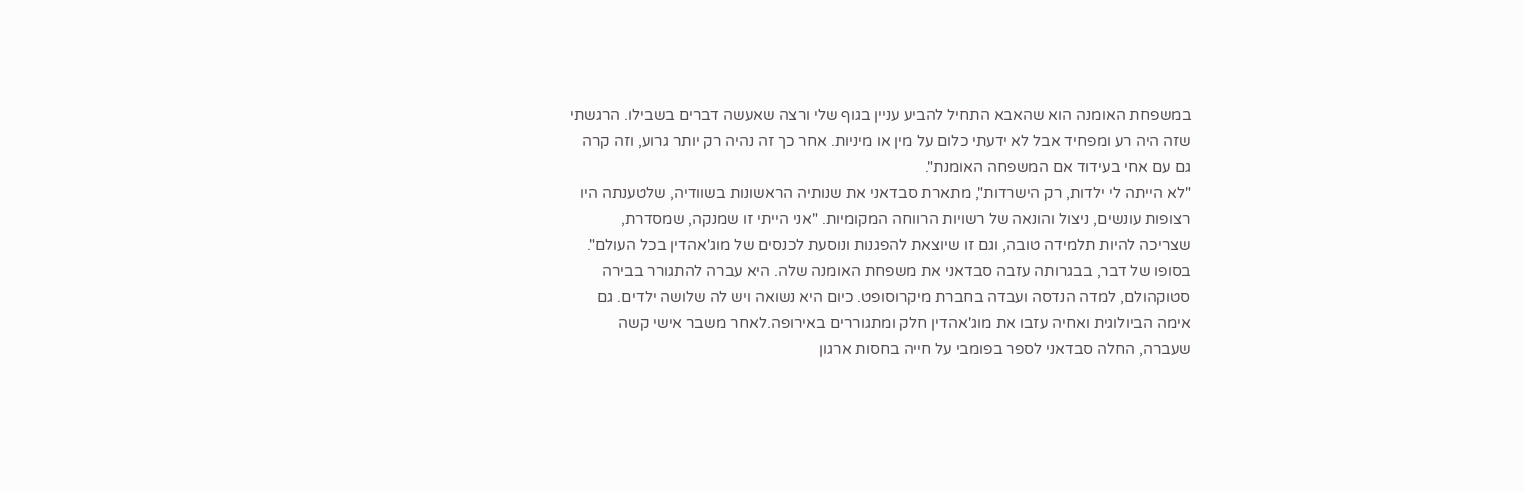במשפחת האומנה הוא שהאבא התחיל להביע עניין בגוף שלי ורצה שאעשה דברים בשבילו. הרגשתי שזה היה רע ומפחיד אבל לא ידעתי כלום על מין או מיניות. אחר כך זה נהיה רק יותר גרוע, וזה קרה גם עם אחי בעידוד אם המשפחה האומנת".
"לא הייתה לי ילדות, רק הישרדות", מתארת סבדאני את שנותיה הראשונות בשוודיה, שלטענתה היו רצופות עונשים, ניצול והונאה של רשויות הרווחה המקומיות. "אני הייתי זו שמנקה, שמסדרת, שצריכה להיות תלמידה טובה, וגם זו שיוצאת להפגנות ונוסעת לכנסים של מוג'אהדין בכל העולם".
בסופו של דבר, בבגרותה עזבה סבדאני את משפחת האומנה שלה. היא עברה להתגורר בבירה סטוקהולם, למדה הנדסה ועבדה בחברת מיקרוסופט. כיום היא נשואה ויש לה שלושה ילדים. גם אימה הביולוגית ואחיה עזבו את מוג'אהדין חלק ומתגוררים באירופה.לאחר משבר אישי קשה שעברה, החלה סבדאני לספר בפומבי על חייה בחסות ארגון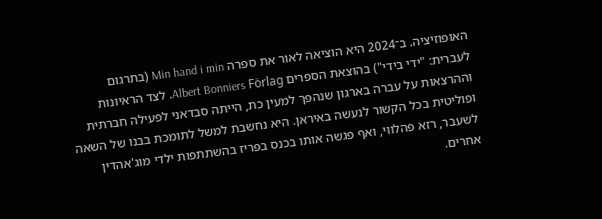האופוזיציה. ב־2024 היא הוציאה לאור את ספרה Min hand i min (בתרגום לעברית: "ידי בידי") בהוצאת הספרים Albert Bonniers Förlag. לצד הראיונות וההרצאות על עברה בארגון שנהפך למעין כת, הייתה סבדאני לפעילה חברתית ופוליטית בכל הקשור לנעשה באיראן. היא נחשבת למשל לתומכת בבנו של השאה לשעבר, רזא פהלווי, ואף פגשה אותו בכנס בפריז בהשתתפות ילדי מוג'אהדין אחרים.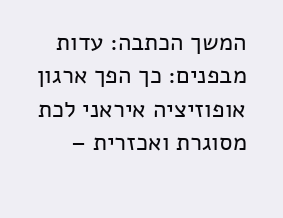המשך הכתבה: עדות מבפנים: כך הפך ארגון אופוזיציה איראני לכת מסוגרת ואכזרית –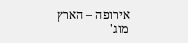אירופה – הארץ
מוג'